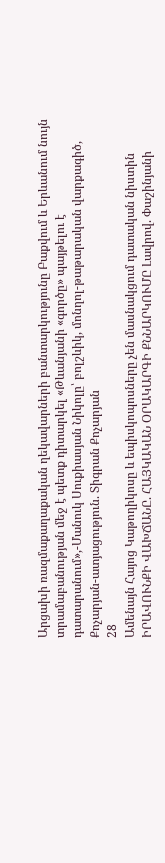Արցախի ռազմաքաղաքական ղեկավարների բանտարկությունը Բաքվում և Երևանում նույն տրամաբանության մեջ է պետք դիտարկել «Թևանյանի «գործը» պայթելու է դատարանում»,-Մանուկ Սուքիասյան Նիկոլը՝ բոլշևիկ, մոնղոլ-թաթարական վարքագիծ, Քոչարյան-ատյացություն. Տիգրան Քոչարյան
28
Ամենայն Հայոց Կաթողիկոսը և եպիսկոպոսները չեն մասնակցում դատական նիստին ԻՐԱՎՈՒՆՔԻ ՎԱԽՃԱՆԸ. ՀԱՅԿԱԿԱՆ ՕՐԱԿԱՐԳԻ ՔՆՆԱՐԿՈՒՄԸ Լավրով. Փաշինյանի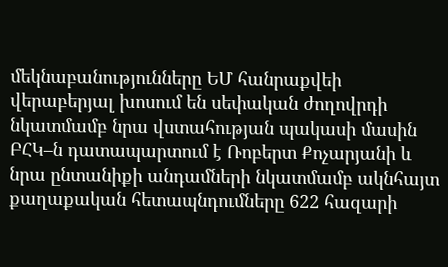մեկնաբանությունները ԵՄ հանրաքվեի վերաբերյալ խոսում են սեփական ժողովրդի նկատմամբ նրա վստահության պակասի մասին ԲՀԿ–ն դատապարտում է Ռոբերտ Քոչարյանի և նրա ընտանիքի անդամների նկատմամբ ակնհայտ քաղաքական հետապնդումները 622 հազարի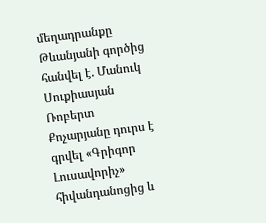մեղադրանքը Թևանյանի գործից հանվել է. Մանուկ Սուքիասյան Ռոբերտ Քոչարյանը դուրս է գրվել «Գրիգոր Լուսավորիչ» հիվանդանոցից և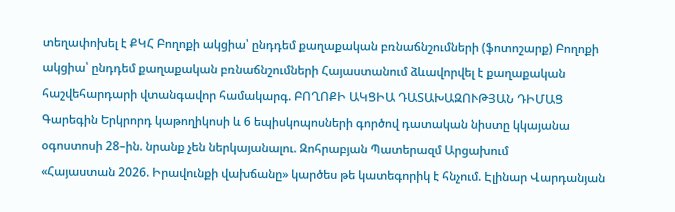տեղափոխել է ՔԿՀ Բողոքի ակցիա՝ ընդդեմ քաղաքական բռնաճնշումների (ֆոտոշարք) Բողոքի ակցիա՝ ընդդեմ քաղաքական բռնաճնշումների Հայաստանում ձևավորվել է քաղաքական հաշվեհարդարի վտանգավոր համակարգ. ԲՈՂՈՔԻ ԱԿՑԻԱ ԴԱՏԱԽԱԶՈՒԹՅԱՆ ԴԻՄԱՑ Գարեգին Երկրորդ կաթողիկոսի և 6 եպիսկոպոսների գործով դատական նիստը կկայանա օգոստոսի 28–ին. նրանք չեն ներկայանալու. Զոհրաբյան Պատերազմ Արցախում
«Հայաստան 2026. Իրավունքի վախճանը» կարծես թե կատեգորիկ է հնչում. Էլինար Վարդանյան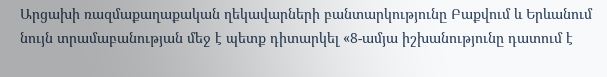Արցախի ռազմաքաղաքական ղեկավարների բանտարկությունը Բաքվում և Երևանում նույն տրամաբանության մեջ է պետք դիտարկել «8-ամյա իշխանությունը դատում է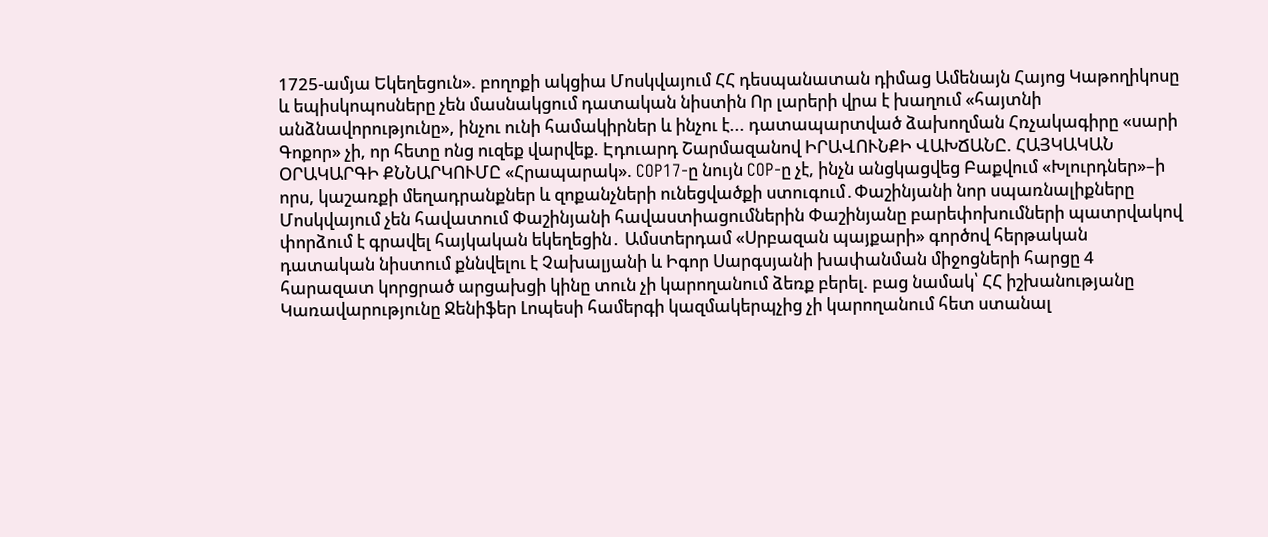1725-ամյա Եկեղեցուն». բողոքի ակցիա Մոսկվայում ՀՀ դեսպանատան դիմաց Ամենայն Հայոց Կաթողիկոսը և եպիսկոպոսները չեն մասնակցում դատական նիստին Որ լարերի վրա է խաղում «հայտնի անձնավորությունը», ինչու ունի համակիրներ և ինչու է... դատապարտված ձախողման Հռչակագիրը «սարի Գոքոր» չի, որ հետը ոնց ուզեք վարվեք. Էդուարդ Շարմազանով ԻՐԱՎՈՒՆՔԻ ՎԱԽՃԱՆԸ. ՀԱՅԿԱԿԱՆ ՕՐԱԿԱՐԳԻ ՔՆՆԱՐԿՈՒՄԸ «Հրապարակ». COP17-ը նույն COP-ը չէ, ինչն անցկացվեց Բաքվում «Խլուրդներ»–ի որս, կաշառքի մեղադրանքներ և զոքանչների ունեցվածքի ստուգում․Փաշինյանի նոր սպառնալիքները Մոսկվայում չեն հավատում Փաշինյանի հավաստիացումներին Փաշինյանը բարեփոխումների պատրվակով փորձում է գրավել հայկական եկեղեցին․ Ամստերդամ «Սրբազան պայքարի» գործով հերթական դատական նիստում քննվելու է Չախալյանի և Իգոր Սարգսյանի խափանման միջոցների հարցը 4 հարազատ կորցրած արցախցի կինը տուն չի կարողանում ձեռք բերել. բաց նամակ՝ ՀՀ իշխանությանը Կառավարությունը Ջենիֆեր Լոպեսի համերգի կազմակերպչից չի կարողանում հետ ստանալ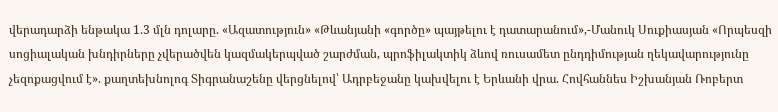վերադարձի ենթակա 1.3 մլն դոլարը. «Ազատություն» «Թևանյանի «գործը» պայթելու է դատարանում»,-Մանուկ Սուքիասյան «Որպեսզի սոցիալական խնդիրները չվերածվեն կազմակերպված շարժման, պրոֆիլակտիկ ձևով ռուսամետ ընդդիմության ղեկավարությունը չեզոքացվում է». քաղտեխնոլոգ Տիգրանաշենը վերցնելով՝ Ադրբեջանը կախվելու է Երևանի վրա. Հովհաննես Իշխանյան Ռոբերտ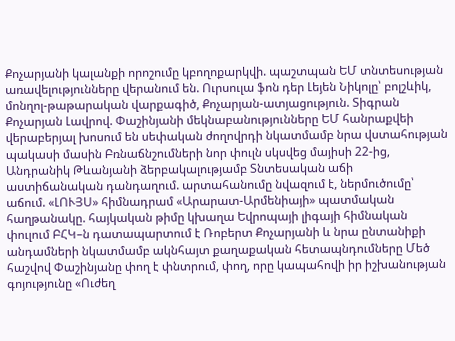Քոչարյանի կալանքի որոշումը կբողոքարկվի. պաշտպան ԵՄ տնտեսության առավելությունները վերանում են. Ուրսուլա ֆոն դեր Լեյեն Նիկոլը՝ բոլշևիկ, մոնղոլ-թաթարական վարքագիծ, Քոչարյան-ատյացություն. Տիգրան Քոչարյան Լավրով. Փաշինյանի մեկնաբանությունները ԵՄ հանրաքվեի վերաբերյալ խոսում են սեփական ժողովրդի նկատմամբ նրա վստահության պակասի մասին Բռնաճնշումների նոր փուլն սկսվեց մայիսի 22-ից, Անդրանիկ Թևանյանի ձերբակալությամբ Տնտեսական աճի աստիճանական դանդաղում. արտահանումը նվազում է, ներմուծումը՝ աճում. «ԼՈՒՅՍ» հիմնադրամ «Արարատ-Արմենիայի» պատմական հաղթանակը. հայկական թիմը կխաղա Եվրոպայի լիգայի հիմնական փուլում ԲՀԿ–ն դատապարտում է Ռոբերտ Քոչարյանի և նրա ընտանիքի անդամների նկատմամբ ակնհայտ քաղաքական հետապնդումները Մեծ հաշվով Փաշինյանը փող է փնտրում, փող, որը կապահովի իր իշխանության գոյությունը «Ուժեղ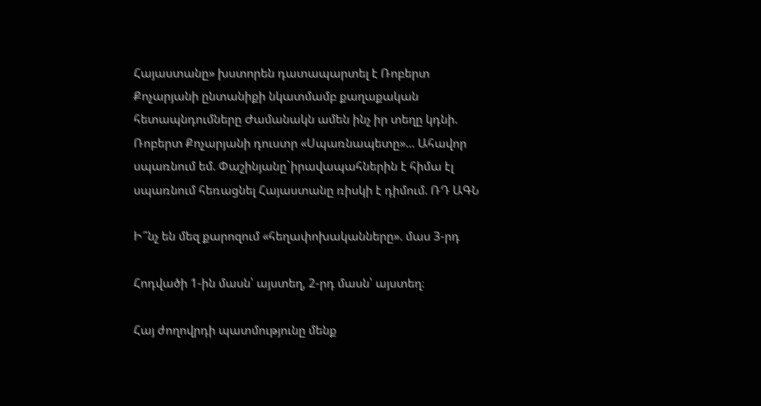Հայաստանը» խստորեն դատապարտել է Ռոբերտ Քոչարյանի ընտանիքի նկատմամբ քաղաքական հետապնդումները Ժամանակն ամեն ինչ իր տեղը կդնի. Ռոբերտ Քոչարյանի դուստր «Սպառնապետը»... Ահավոր սպառնում եմ. Փաշինյանը`իրավապահներին է հիմա էլ սպառնում հեռացնել Հայաստանը ռիսկի է դիմում. ՌԴ ԱԳՆ

Ի՞նչ են մեզ քարոզում «հեղափոխականները». մաս 3-րդ

Հոդվածի 1-ին մասն՝ այստեղ, 2-րդ մասն՝ այստեղ։

Հայ ժողովրդի պատմությունը մենք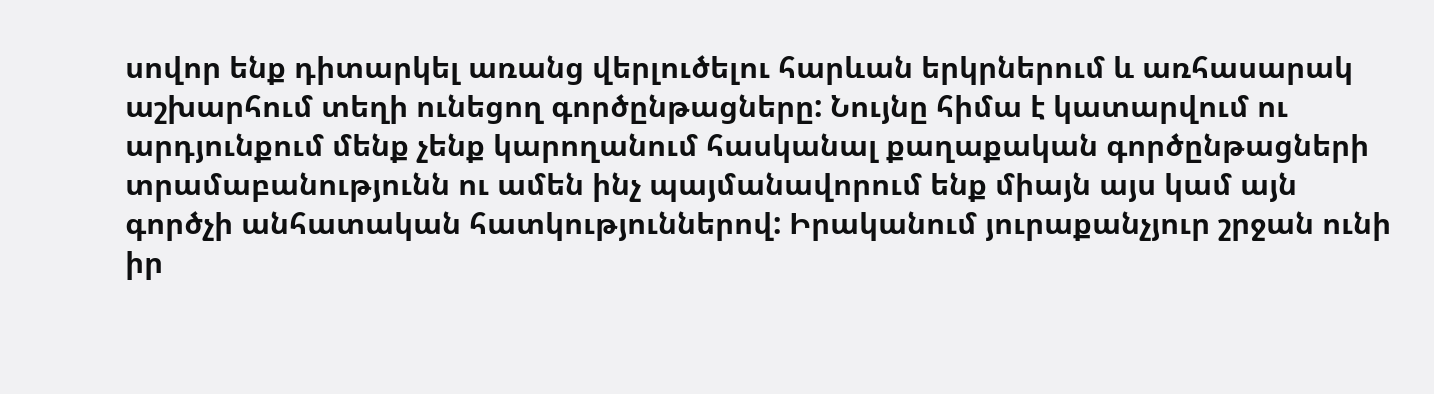սովոր ենք դիտարկել առանց վերլուծելու հարևան երկրներում և առհասարակ աշխարհում տեղի ունեցող գործընթացները: Նույնը հիմա է կատարվում ու արդյունքում մենք չենք կարողանում հասկանալ քաղաքական գործընթացների տրամաբանությունն ու ամեն ինչ պայմանավորում ենք միայն այս կամ այն գործչի անհատական հատկություններով: Իրականում յուրաքանչյուր շրջան ունի իր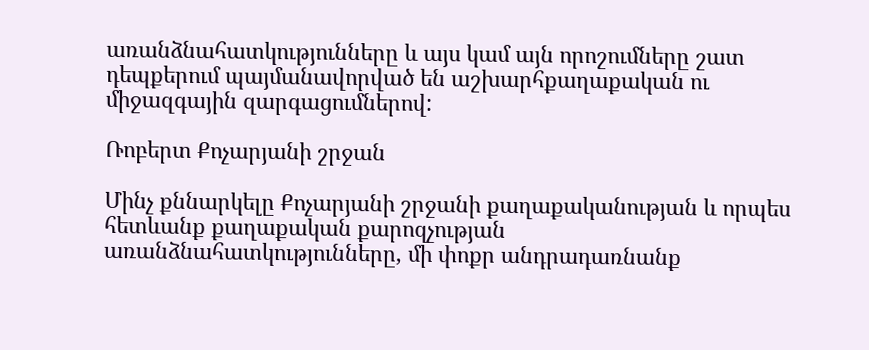առանձնահատկությունները և այս կամ այն որոշումները շատ դեպքերում պայմանավորված են աշխարհքաղաքական ու միջազգային զարգացումներով:

Ռոբերտ Քոչարյանի շրջան

Մինչ քննարկելը Քոչարյանի շրջանի քաղաքականության և որպես հետևանք քաղաքական քարոզչության առանձնահատկությունները, մի փոքր անդրադառնանք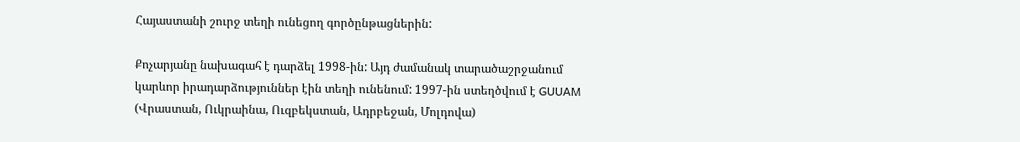Հայաստանի շուրջ տեղի ունեցող գործընթացներին:

Քոչարյանը նախագահ է դարձել 1998-ին: Այդ ժամանակ տարածաշրջանում կարևոր իրադարձություններ էին տեղի ունենում: 1997-ին ստեղծվում է GUUAM (Վրաստան, Ուկրաինա, Ուզբեկստան, Ադրբեջան, Մոլդովա)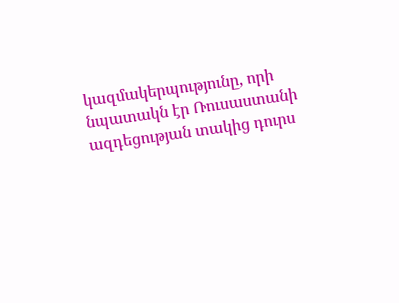կազմակերպությունը, որի նպատակն էր Ռուսաստանի ազդեցության տակից դուրս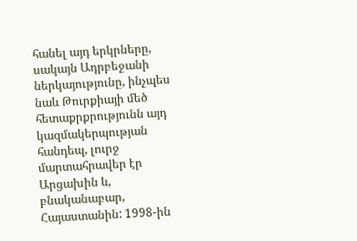հանել այդ երկրները, սակայն Ադրբեջանի ներկայությունը, ինչպես նաև Թուրքիայի մեծ հետաքրքրությունն այդ կազմակերպության հանդեպ, լուրջ մարտահրավեր էր Արցախին և, բնականաբար, Հայաստանին: 1998-ին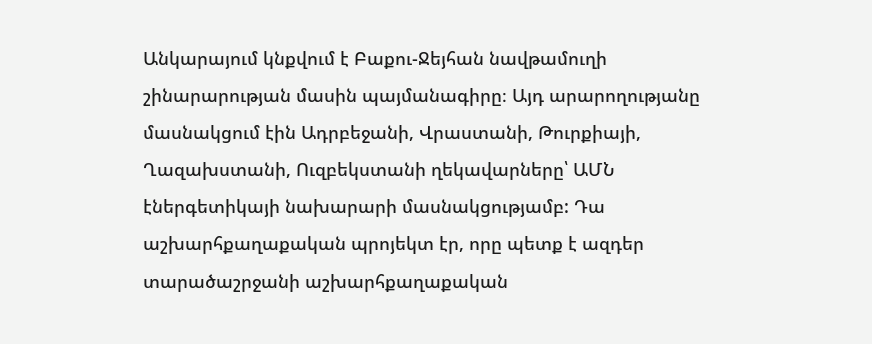Անկարայում կնքվում է Բաքու-Ջեյհան նավթամուղի շինարարության մասին պայմանագիրը։ Այդ արարողությանը մասնակցում էին Ադրբեջանի, Վրաստանի, Թուրքիայի, Ղազախստանի, Ուզբեկստանի ղեկավարները՝ ԱՄՆ էներգետիկայի նախարարի մասնակցությամբ: Դա աշխարհքաղաքական պրոյեկտ էր, որը պետք է ազդեր տարածաշրջանի աշխարհքաղաքական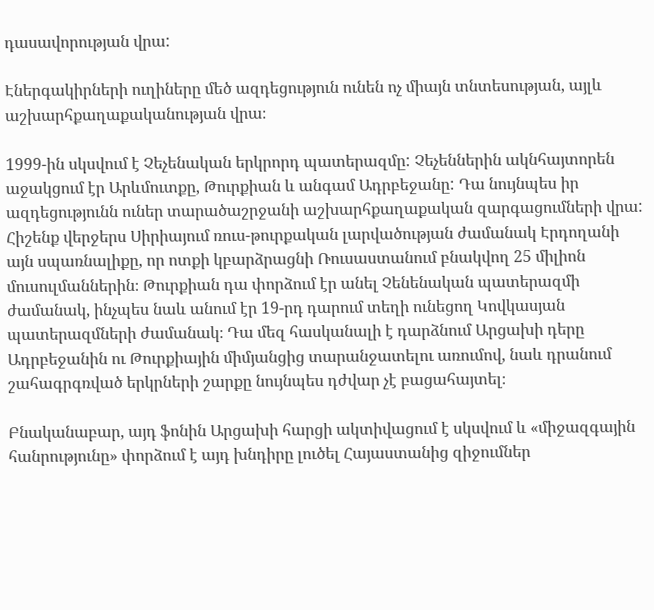դասավորության վրա:

Էներգակիրների ուղիները մեծ ազդեցություն ունեն ոչ միայն տնտեսության, այլև աշխարհքաղաքականության վրա։

1999-ին սկսվում է Չեչենական երկրորդ պատերազմը: Չեչեններին ակնհայտորեն աջակցում էր Արևմուտքը, Թուրքիան և անգամ Ադրբեջանը: Դա նույնպես իր ազդեցությունն ուներ տարածաշրջանի աշխարհքաղաքական զարգացումների վրա: Հիշենք վերջերս Սիրիայում ռուս-թուրքական լարվածության ժամանակ Էրդողանի այն սպառնալիքը, որ ոտքի կբարձրացնի Ռուսաստանում բնակվող 25 միլիոն մուսուլմաններին։ Թուրքիան դա փորձում էր անել Չենենական պատերազմի ժամանակ, ինչպես նաև անում էր 19-րդ դարում տեղի ունեցող Կովկասյան պատերազմների ժամանակ։ Դա մեզ հասկանալի է դարձնում Արցախի դերը Ադրբեջանին ու Թուրքիային միմյանցից տարանջատելու առումով, նաև դրանում շահագրգռված երկրների շարքը նույնպես դժվար չէ բացահայտել։

Բնականաբար, այդ ֆոնին Արցախի հարցի ակտիվացում է սկսվում և «միջազգային հանրությունը» փորձում է այդ խնդիրը լուծել Հայաստանից զիջումներ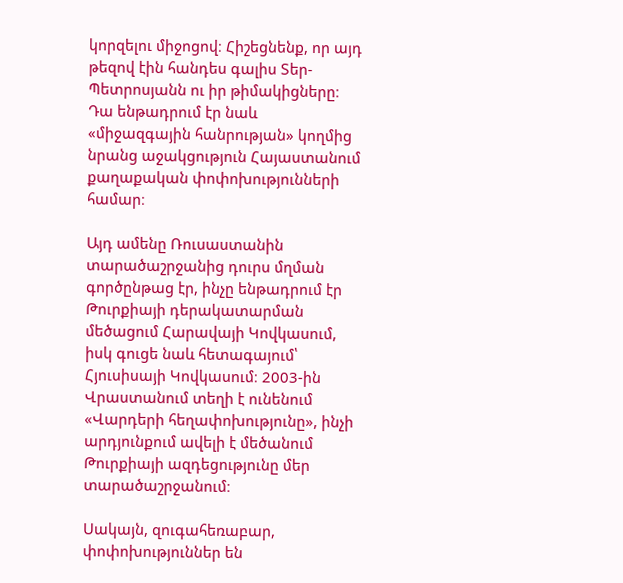կորզելու միջոցով։ Հիշեցնենք, որ այդ թեզով էին հանդես գալիս Տեր-Պետրոսյանն ու իր թիմակիցները։ Դա ենթադրում էր նաև «միջազգային հանրության» կողմից նրանց աջակցություն Հայաստանում քաղաքական փոփոխությունների համար։

Այդ ամենը Ռուսաստանին տարածաշրջանից դուրս մղման գործընթաց էր, ինչը ենթադրում էր Թուրքիայի դերակատարման մեծացում Հարավայի Կովկասում, իսկ գուցե նաև հետագայում՝ Հյուսիսայի Կովկասում։ 2003-ին Վրաստանում տեղի է ունենում «Վարդերի հեղափոխությունը», ինչի արդյունքում ավելի է մեծանում Թուրքիայի ազդեցությունը մեր տարածաշրջանում։

Սակայն, զուգահեռաբար, փոփոխություններ են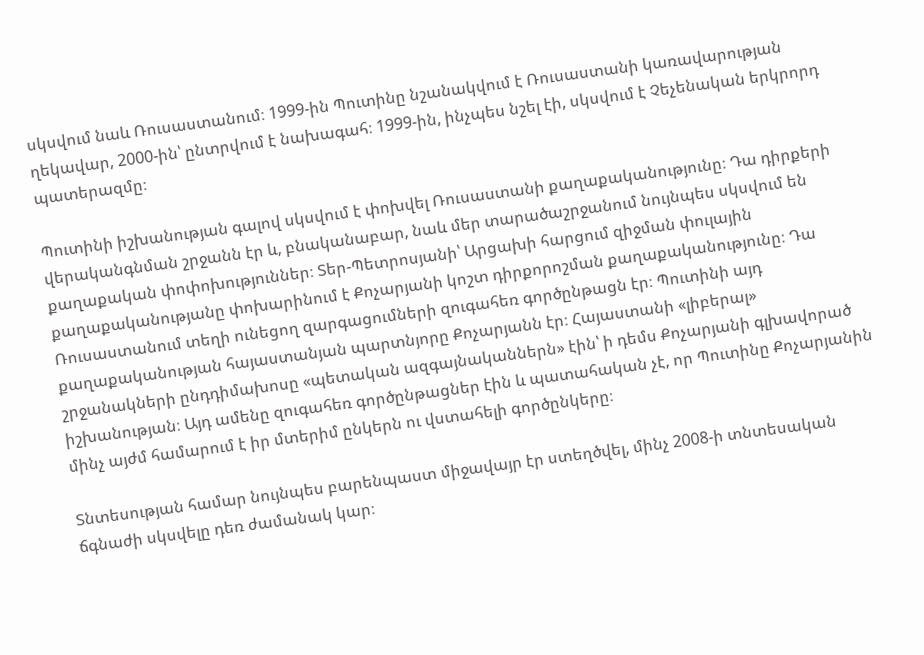սկսվում նաև Ռուսաստանում։ 1999-ին Պուտինը նշանակվում է Ռուսաստանի կառավարության ղեկավար, 2000-ին՝ ընտրվում է նախագահ։ 1999-ին, ինչպես նշել էի, սկսվում է Չեչենական երկրորդ պատերազմը։

Պուտինի իշխանության գալով սկսվում է փոխվել Ռուսաստանի քաղաքականությունը։ Դա դիրքերի վերականգնման շրջանն էր և, բնականաբար, նաև մեր տարածաշրջանում նույնպես սկսվում են քաղաքական փոփոխություններ։ Տեր-Պետրոսյանի՝ Արցախի հարցում զիջման փուլային քաղաքականությանը փոխարինում է Քոչարյանի կոշտ դիրքորոշման քաղաքականությունը։ Դա Ռուսաստանում տեղի ունեցող զարգացումների զուգահեռ գործընթացն էր։ Պուտինի այդ քաղաքականության հայաստանյան պարտնյորը Քոչարյանն էր։ Հայաստանի «լիբերալ» շրջանակների ընդդիմախոսը «պետական ազգայնականներն» էին՝ ի դեմս Քոչարյանի գլխավորած իշխանության։ Այդ ամենը զուգահեռ գործընթացներ էին և պատահական չէ, որ Պուտինը Քոչարյանին մինչ այժմ համարում է իր մտերիմ ընկերն ու վստահելի գործընկերը։

Տնտեսության համար նույնպես բարենպաստ միջավայր էր ստեղծվել, մինչ 2008-ի տնտեսական ճգնաժի սկսվելը դեռ ժամանակ կար։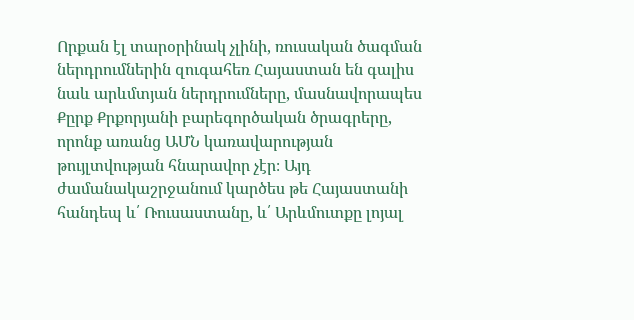Որքան էլ տարօրինակ չլինի, ռուսական ծագման ներդրումներին զուգահեռ Հայաստան են գալիս նաև արևմտյան ներդրումները, մասնավորապես Քըրք Քրքորյանի բարեգործական ծրագրերը, որոնք առանց ԱՄՆ կառավարության թույլտվության հնարավոր չէր։ Այդ ժամանակաշրջանում կարծես թե Հայաստանի հանդեպ և՛ Ռուսաստանը, և՛ Արևմուտքը լոյալ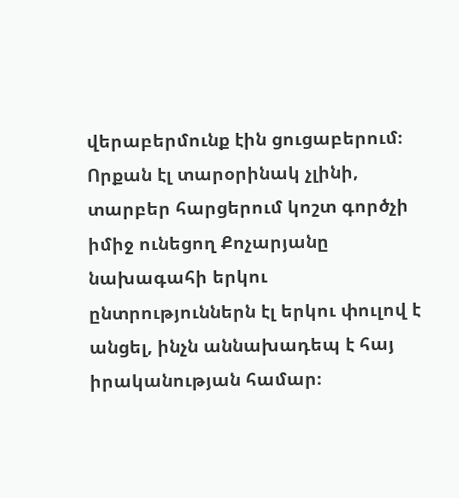վերաբերմունք էին ցուցաբերում։ Որքան էլ տարօրինակ չլինի, տարբեր հարցերում կոշտ գործչի իմիջ ունեցող Քոչարյանը նախագահի երկու ընտրություններն էլ երկու փուլով է անցել, ինչն աննախադեպ է հայ իրականության համար։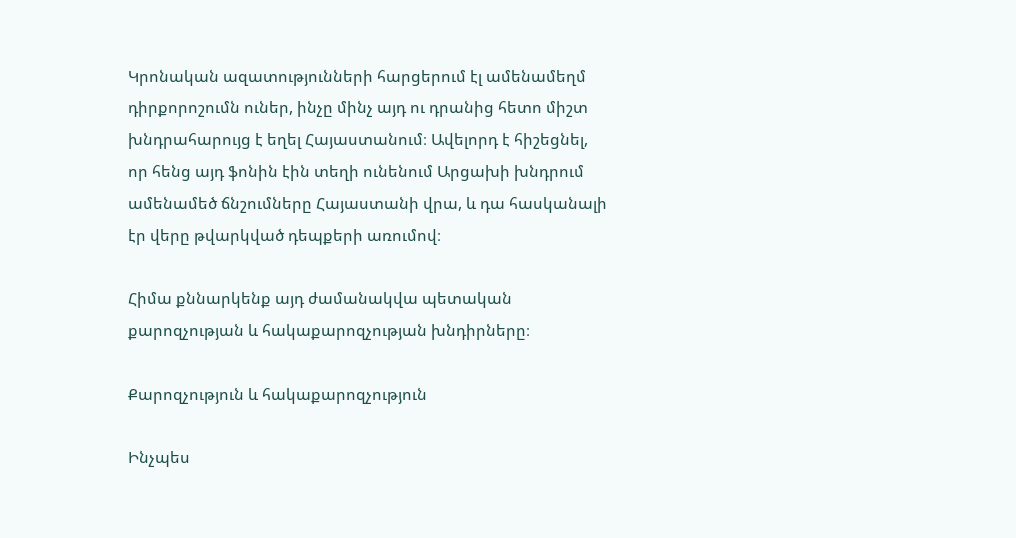Կրոնական ազատությունների հարցերում էլ ամենամեղմ դիրքորոշումն ուներ, ինչը մինչ այդ ու դրանից հետո միշտ խնդրահարույց է եղել Հայաստանում։ Ավելորդ է հիշեցնել, որ հենց այդ ֆոնին էին տեղի ունենում Արցախի խնդրում ամենամեծ ճնշումները Հայաստանի վրա, և դա հասկանալի էր վերը թվարկված դեպքերի առումով։

Հիմա քննարկենք այդ ժամանակվա պետական քարոզչության և հակաքարոզչության խնդիրները։

Քարոզչություն և հակաքարոզչություն

Ինչպես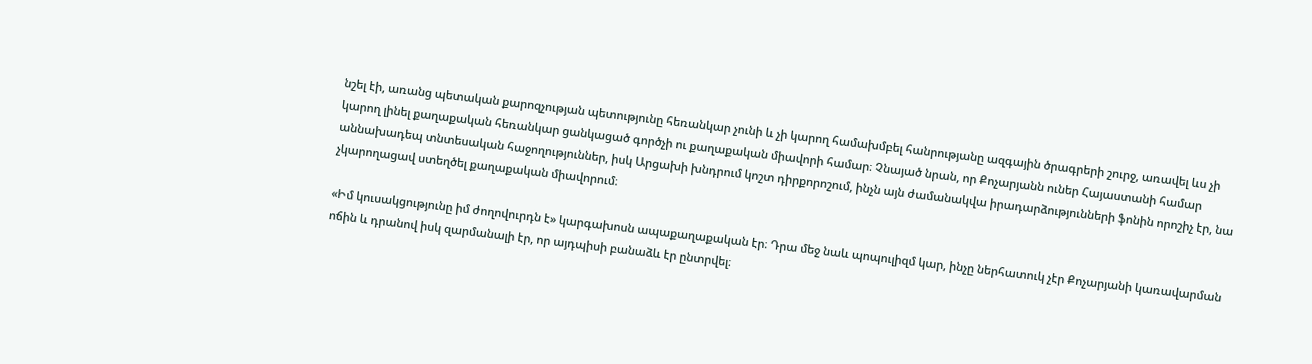նշել էի, առանց պետական քարոզչության պետությունը հեռանկար չունի և չի կարող համախմբել հանրությանը ազգային ծրագրերի շուրջ, առավել ևս չի կարող լինել քաղաքական հեռանկար ցանկացած գործչի ու քաղաքական միավորի համար։ Չնայած նրան, որ Քոչարյանն ուներ Հայաստանի համար աննախադեպ տնտեսական հաջողություններ, իսկ Արցախի խնդրում կոշտ դիրքորոշում, ինչն այն ժամանակվա իրադարձությունների ֆոնին որոշիչ էր, նա չկարողացավ ստեղծել քաղաքական միավորում։

«Իմ կուսակցությունը իմ ժողովուրդն է» կարգախոսն ապաքաղաքական էր։ Դրա մեջ նաև պոպուլիզմ կար, ինչը ներհատուկ չէր Քոչարյանի կառավարման ոճին և դրանով իսկ զարմանալի էր, որ այդպիսի բանաձև էր ընտրվել։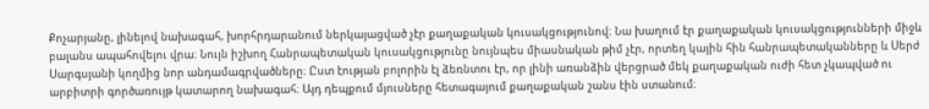Քոչարյանը, լինելով նախագահ, խորհրդարանում ներկայացված չէր քաղաքական կուսակցությունով։ Նա խաղում էր քաղաքական կուսակցությունների միջև բալանս ապահովելու վրա։ Նույն իշխող Հանրապետական կուսակցությունը նույնպես միասնական թիմ չէր, որտեղ կային հին հանրապետականները և Սերժ Սարգսյանի կողմից նոր անդամագրվածները։ Ըստ էության բոլորին էլ ձեռնտու էր, որ լինի առանձին վերցրած մեկ քաղաքական ուժի հետ չկապված ու արբիտրի գործառույթ կատարող նախագահ։ Այդ դեպքում մյուսները հետագայում քաղաքական շանս էին ստանում։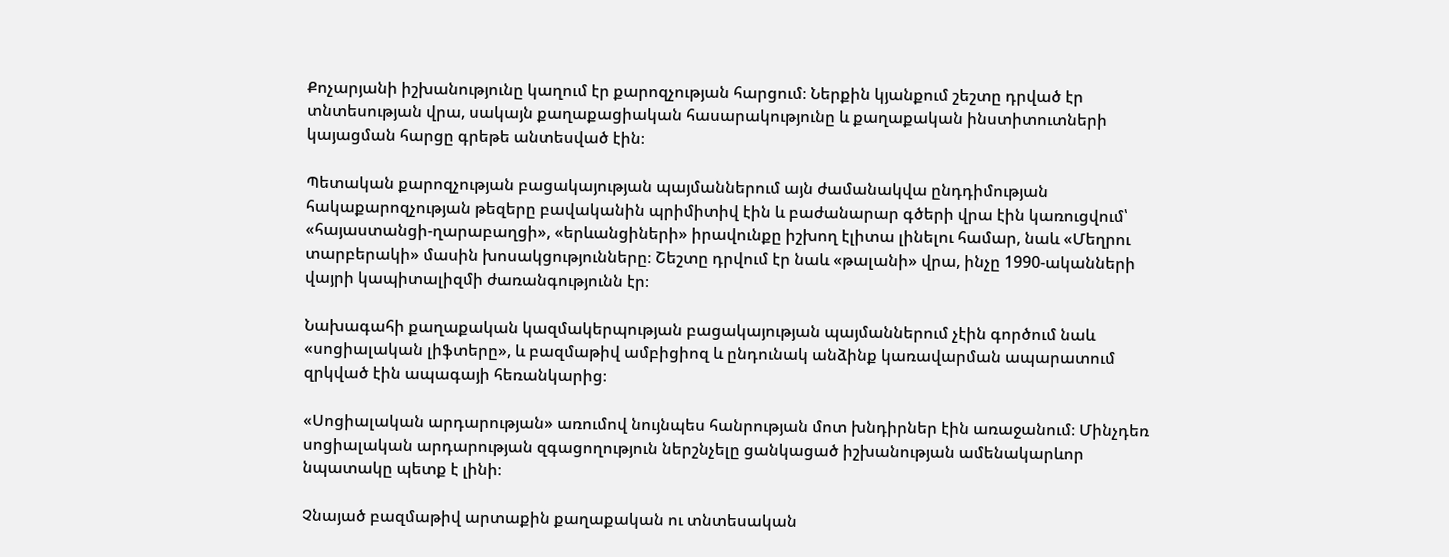Քոչարյանի իշխանությունը կաղում էր քարոզչության հարցում։ Ներքին կյանքում շեշտը դրված էր տնտեսության վրա, սակայն քաղաքացիական հասարակությունը և քաղաքական ինստիտուտների կայացման հարցը գրեթե անտեսված էին։

Պետական քարոզչության բացակայության պայմաններում այն ժամանակվա ընդդիմության հակաքարոզչության թեզերը բավականին պրիմիտիվ էին և բաժանարար գծերի վրա էին կառուցվում՝ «հայաստանցի-ղարաբաղցի», «երևանցիների» իրավունքը իշխող էլիտա լինելու համար, նաև «Մեղրու տարբերակի» մասին խոսակցությունները։ Շեշտը դրվում էր նաև «թալանի» վրա, ինչը 1990-ականների վայրի կապիտալիզմի ժառանգությունն էր։

Նախագահի քաղաքական կազմակերպության բացակայության պայմաններում չէին գործում նաև «սոցիալական լիֆտերը», և բազմաթիվ ամբիցիոզ և ընդունակ անձինք կառավարման ապարատում զրկված էին ապագայի հեռանկարից։

«Սոցիալական արդարության» առումով նույնպես հանրության մոտ խնդիրներ էին առաջանում։ Մինչդեռ սոցիալական արդարության զգացողություն ներշնչելը ցանկացած իշխանության ամենակարևոր նպատակը պետք է լինի։

Չնայած բազմաթիվ արտաքին քաղաքական ու տնտեսական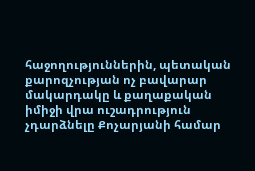հաջողություններին, պետական քարոզչության ոչ բավարար մակարդակը և քաղաքական իմիջի վրա ուշադրություն չդարձնելը Քոչարյանի համար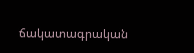ճակատագրական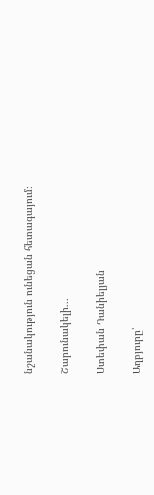նշանակություն ունեցան հետագայում։

Շարունակելի․․․

Ստեփան Դանիելյան

Աղբյուրը՝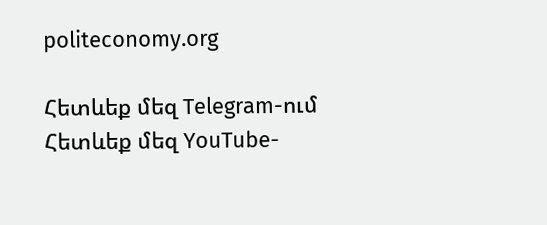politeconomy.org

Հետևեք մեզ Telegram-ում
Հետևեք մեզ YouTube-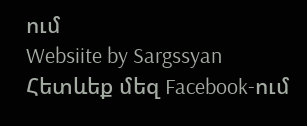ում
Websiite by Sargssyan
Հետևեք մեզ Facebook-ում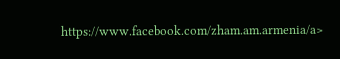https://www.facebook.com/zham.am.armenia/a>